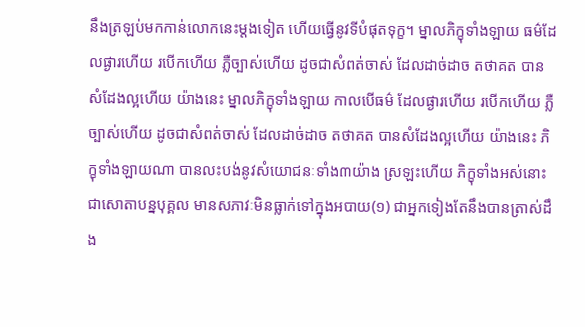នឹងត្រឡប់មកកាន់លោកនេះម្តងទៀត ហើយធ្វើនូវទីបំផុតទុក្ខ។ ម្នាលភិក្ខុទាំងឡាយ ធម៌ដែលផ្ងារហើយ របើកហើយ ភ្លឺច្បាស់ហើយ ដូចជាសំពត់ចាស់ ដែលដាច់ដាច តថាគត បានសំដែងល្អហើយ យ៉ាងនេះ ម្នាលភិក្ខុទាំងឡាយ កាលបើធម៌ ដែលផ្ងារហើយ របើកហើយ ភ្លឺច្បាស់ហើយ ដូចជាសំពត់ចាស់ ដែលដាច់ដាច តថាគត បានសំដែងល្អហើយ យ៉ាងនេះ ភិក្ខុទាំងឡាយណា បានលះបង់នូវសំយោជនៈទាំង៣យ៉ាង ស្រឡះហើយ ភិក្ខុទាំងអស់នោះ ជាសោតាបន្នបុគ្គល មានសភាវៈមិនធ្លាក់ទៅក្នុងអបាយ(១) ជាអ្នកទៀងតែនឹងបានត្រាស់ដឹង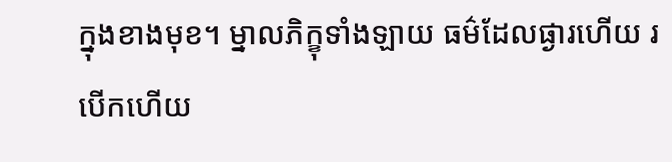ក្នុងខាងមុខ។ ម្នាលភិក្ខុទាំងឡាយ ធម៌ដែលផ្ងារហើយ របើកហើយ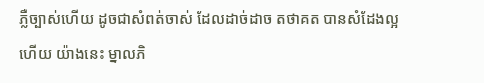ភ្លឺច្បាស់ហើយ ដូចជាសំពត់ចាស់ ដែលដាច់ដាច តថាគត បានសំដែងល្អហើយ យ៉ាងនេះ ម្នាលភិ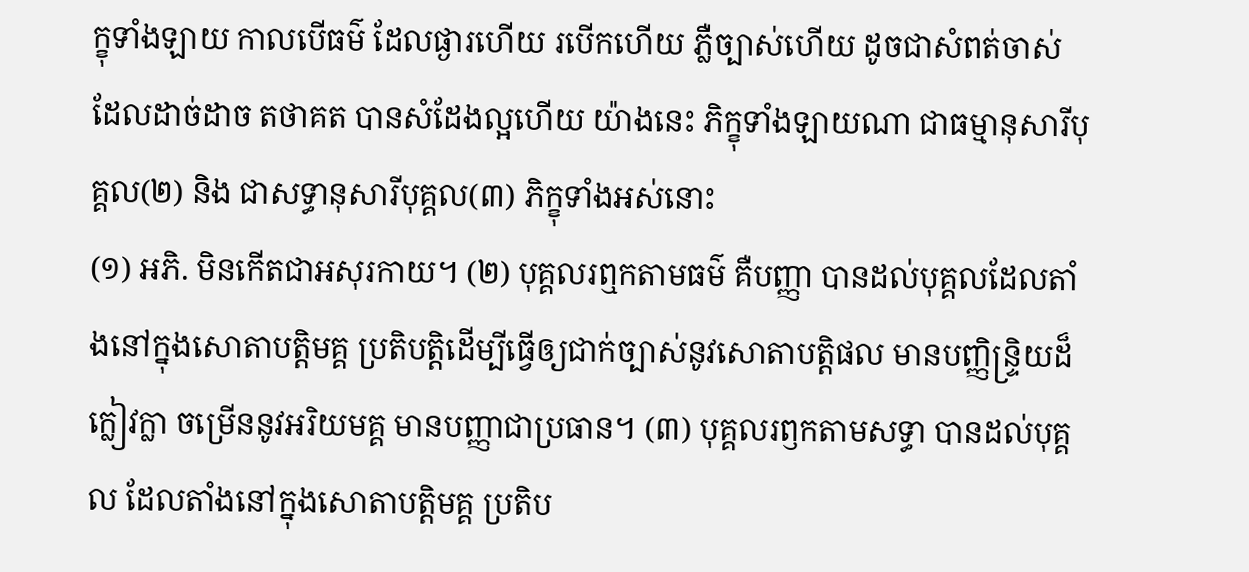ក្ខុទាំងឡាយ កាលបើធម៌ ដែលផ្ងារហើយ របើកហើយ ភ្លឺច្បាស់ហើយ ដូចជាសំពត់ចាស់ ដែលដាច់ដាច តថាគត បានសំដែងល្អហើយ យ៉ាងនេះ ភិក្ខុទាំងឡាយណា ជាធម្មានុសារីបុគ្គល(២) និង ជាសទ្ធានុសារីបុគ្គល(៣) ភិក្ខុទាំងអស់នោះ
(១) អភិ. មិនកើតជាអសុរកាយ។ (២) បុគ្គលរឮកតាមធម៌ គឺបញ្ញា បានដល់បុគ្គលដែលតាំងនៅក្នុងសោតាបត្តិមគ្គ ប្រតិបត្តិដើម្បីធ្វើឲ្យជាក់ច្បាស់នូវសោតាបត្តិផល មានបញ្ញិន្ទ្រិយដ៏ក្លៀវក្លា ចម្រើននូវអរិយមគ្គ មានបញ្ញាជាប្រធាន។ (៣) បុគ្គលរឭកតាមសទ្ធា បានដល់បុគ្គល ដែលតាំងនៅក្នុងសោតាបត្តិមគ្គ ប្រតិប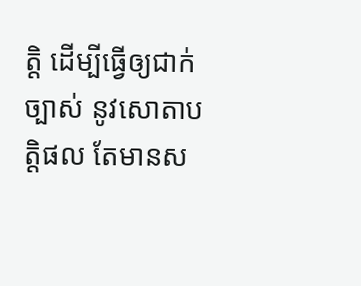ត្តិ ដើម្បីធ្វើឲ្យជាក់ច្បាស់ នូវសោតាបត្តិផល តែមានស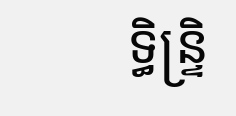ទ្ធិន្ទ្រិ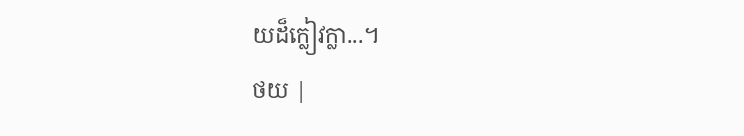យដ៏ក្លៀវក្លា...។
ថយ |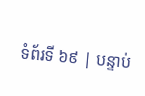ទំព័រទី ៦៩ | បន្ទាប់